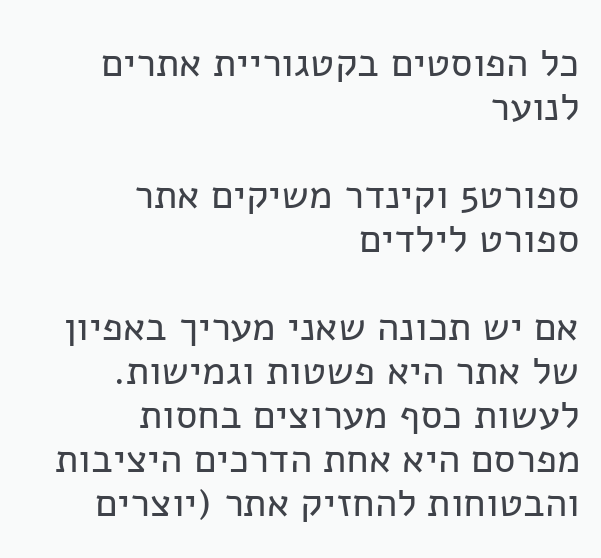כל הפוסטים בקטגוריית אתרים לנוער

ספורט5 וקינדר משיקים אתר ספורט לילדים

אם יש תכונה שאני מעריך באפיון של אתר היא פשטות וגמישות. לעשות כסף מערוצים בחסות מפרסם היא אחת הדרכים היציבות והבטוחות להחזיק אתר (יוצרים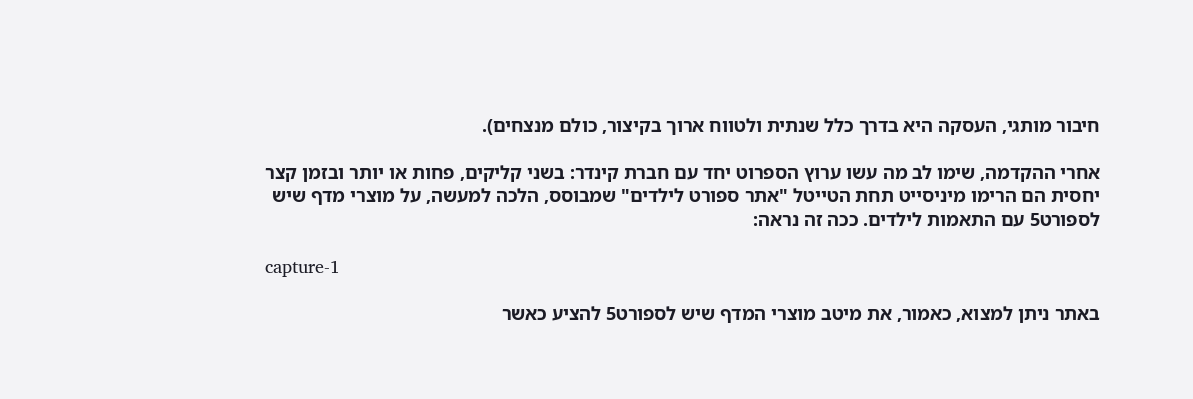חיבור מותגי, העסקה היא בדרך כלל שנתית ולטווח ארוך בקיצור, כולם מנצחים).

אחרי ההקדמה, שימו לב מה עשו ערוץ הספרוט יחד עם חברת קינדר: בשני קליקים, פחות או יותר ובזמן קצר יחסית הם הרימו מיניסייט תחת הטייטל "אתר ספורט לילדים" שמבוסס, הלכה למעשה, על מוצרי מדף שיש לספורט5 עם התאמות לילדים. ככה זה נראה:

capture-1

באתר ניתן למצוא, כאמור, את מיטב מוצרי המדף שיש לספורט5 להציע כאשר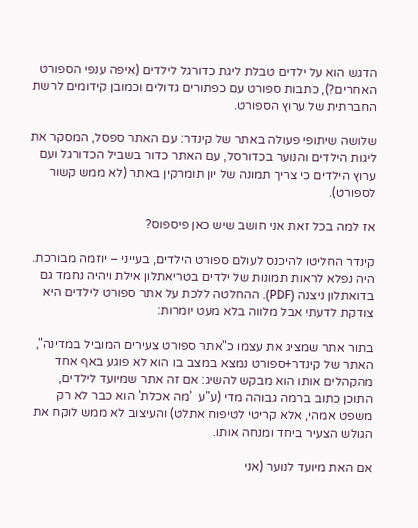הדגש הוא על ילדים טבלת ליגת כדורגל לילדים (איפה ענפי הספורט האחרים?), כתבות ספורט עם כפתורים גדולים וכמובן קידומים לרשת החברתית של ערוץ הספורט.

שלושה שיתופי פעולה באתר של קינדר: עם האתר ספסל, המסקר את ליגות הילדים והנוער בכדורסל, עם האתר כדור בשביל הכדורגל ועם ערוץ הילדים כי צריך תמונה של יון תומרקין באתר (לא ממש קשור לספורט).

אז למה בכל זאת אני חושב שיש כאן פיספוס?

קינדר החליטו להיכנס לעולם ספורט הילדים, בעייני – יוזמה מבורכת. היה נפלא לראות תמונות של ילדים בטריאתלון אילת ויהיה נחמד גם בדואתלון ניצנה (PDF). ההחלטה ללכת על אתר ספורט לילדים היא צודקת לדעתי אבל מלווה בלא מעט יומרות:

בתור אתר שמציג את עצמו כ"אתר ספורט צעירים המוביל במדינה", האתר של קינדר+ספורט נמצא במצב בו הוא לא פוגע באף אחד מהקהלים אותו הוא מבקש להשיג: אם זה אתר שמיועד לילדים, התוכן כתוב ברמה גבוהה מדי (ע"ע  'מה אכלת' הוא כבר לא רק משפט אמהי, אלא קריטי לטיפוח אתלט) והעיצוב לא ממש לוקח את הגולש הצעיר ביחד ומנחה אותו.

אם האת מיועד לנוער (אני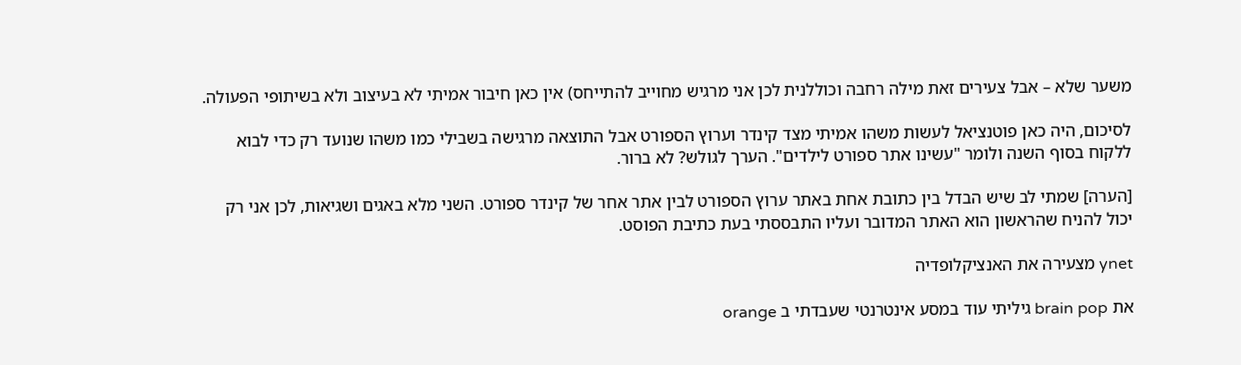משער שלא – אבל צעירים זאת מילה רחבה וכוללנית לכן אני מרגיש מחוייב להתייחס) אין כאן חיבור אמיתי לא בעיצוב ולא בשיתופי הפעולה.

לסיכום, היה כאן פוטנציאל לעשות משהו אמיתי מצד קינדר וערוץ הספורט אבל התוצאה מרגישה בשבילי כמו משהו שנועד רק כדי לבוא ללקוח בסוף השנה ולומר "עשינו אתר ספורט לילדים". הערך לגולש? לא ברור.

[הערה] שמתי לב שיש הבדל בין כתובת אחת באתר ערוץ הספורט לבין אתר אחר של קינדר ספורט. השני מלא באגים ושגיאות, לכן אני רק יכול להניח שהראשון הוא האתר המדובר ועליו התבססתי בעת כתיבת הפוסט.

ynet מצעירה את האנציקלופדיה

את brain pop גיליתי עוד במסע אינטרנטי שעבדתי ב orange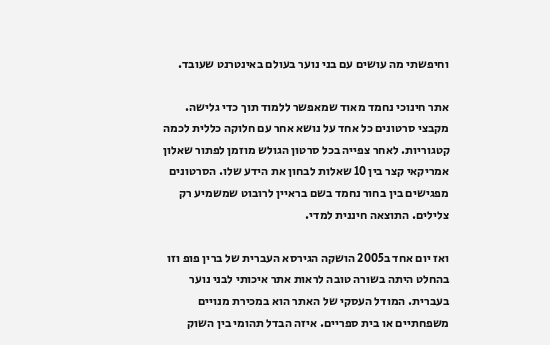וחיפשתי מה עושים עם בני נוער בעולם באינטרנט שעובד.

אתר חינוכי נחמד מאוד שמאפשר ללמוד תוך כדי גלישה. מקבצי סרטונים כל אחד על נושא אחר עם חלוקה כללית לכמה קטגוריות. לאחר צפייה בכל סרטון הגולש מוזמן לפתור שאלון אמריקאי קצר בין 10 שאלות לבחון את הידע שלו. הסרטונים מפגישים בין בחור נחמד בשם בראיין לרובוט שמשמיע רק צלילים. התוצאה חיננית למדי.

ואז יום אחד ב2005 הושקה הגירסא העברית של ברין פופ וזו בהחלט היתה בשורה טובה לראות אתר איכותי לבני נוער בעברית. המודל העסקי של האתר הוא במכירת מנויים משפחתיים או בית ספריים. איזה הבדל תהומי בין השוק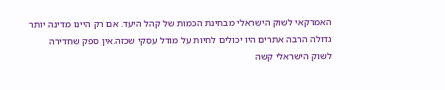האמרקאי לשוק הישראלי מבחינת הכמות של קהל היעד. אם רק היינו מדינה יותר גדולה הרבה אתרים היו יכולים לחיות על מודל עסקי שכזה.אין ספק שחדירה לשוק הישראלי קשה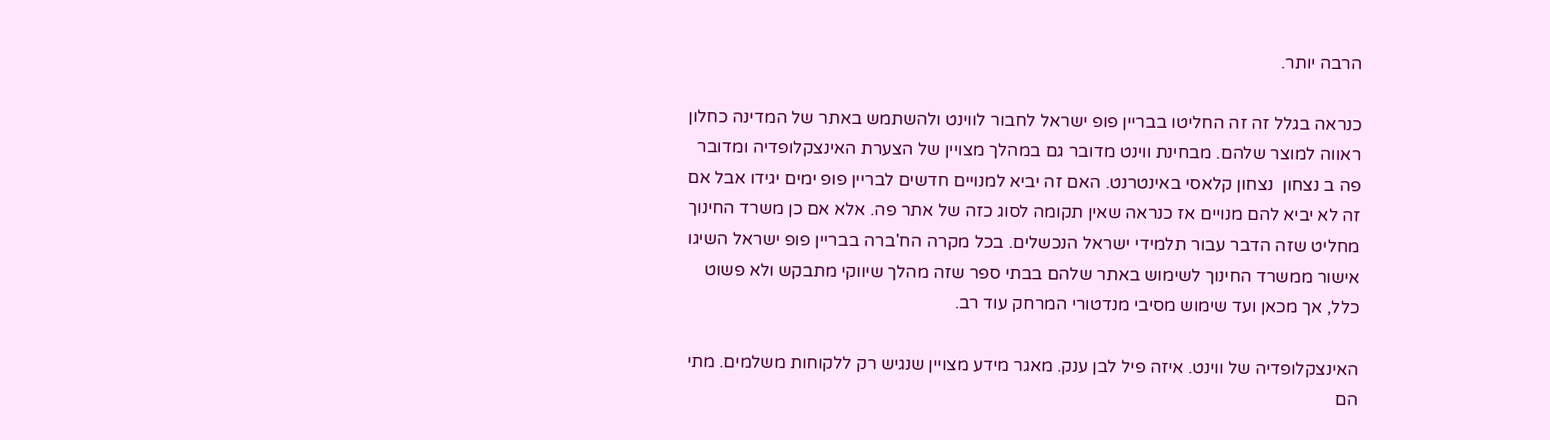הרבה יותר.

כנראה בגלל זה זה החליטו בבריין פופ ישראל לחבור לווינט ולהשתמש באתר של המדינה כחלון ראווה למוצר שלהם. מבחינת ווינט מדובר גם במהלך מצויין של הצערת האינצקלופדיה ומדובר פה ב נצחון  נצחון קלאסי באינטרנט. האם זה יביא למנויים חדשים לבריין פופ ימים יגידו אבל אם זה לא יביא להם מנויים אז כנראה שאין תקומה לסוג כזה של אתר פה. אלא אם כן משרד החינוך מחליט שזה הדבר עבור תלמידי ישראל הנכשלים. בכל מקרה הח'ברה בבריין פופ ישראל השיגו אישור ממשרד החינוך לשימוש באתר שלהם בבתי ספר שזה מהלך שיווקי מתבקש ולא פשוט כלל, אך מכאן ועד שימוש מסיבי מנדטורי המרחק עוד רב.

האינצקלופדיה של ווינט. איזה פיל לבן ענק. מאגר מידע מצויין שנגיש רק ללקוחות משלמים. מתי הם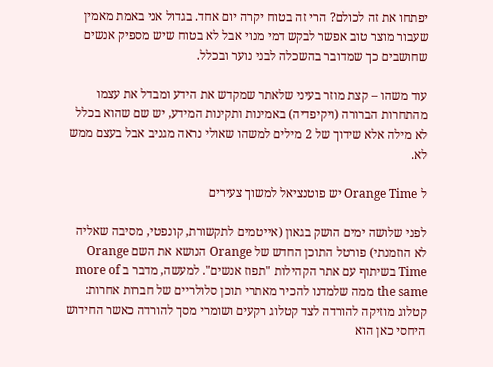יפתחו את זה לכולם? הרי זה בטוח יקרה יום אחד. בגדול אני באמת מאמין שעבור מוצר טוב אפשר לבקש דמי מנוי אבל לא בטוח שיש מספיק אנשים שחושבים כך שמדובר בהשכלה לבני נוער ובכלל.

עוד משהו – קצת מוזר בעיני שלאתר שמקדש את הידע ומבדל את עצמו מהתחרות הברורה (ויקיפדיה) באמינות ותקינות המידע, יש שם שהוא בכלל לא מילה אלא שידוך של 2 מילים למשהו שאולי נראה מגניב אבל בעצם ממש לא.

ל Orange Time יש פוטנציאל למשוך צעירים

לפני שלושה ימים הושק בגאון (אייטמים לתקשורת, קונפטי, מסיבה שאליה לא הוזמנתי) פורטל התוכן החדש של Orange הנושא את השם Orange Time בשיתוף עם אתר הקהילות "תפוז אנשים". למעשה, מדבר ב more of the same ממה שלמדנו להכיר מאתרי תוכן סלולריים של חברות אחרות: קטלוג מוזיקה להורדה לצד קטלוג רקעים ושומרי מסך להורדה כאשר החידוש היחסי כאן הוא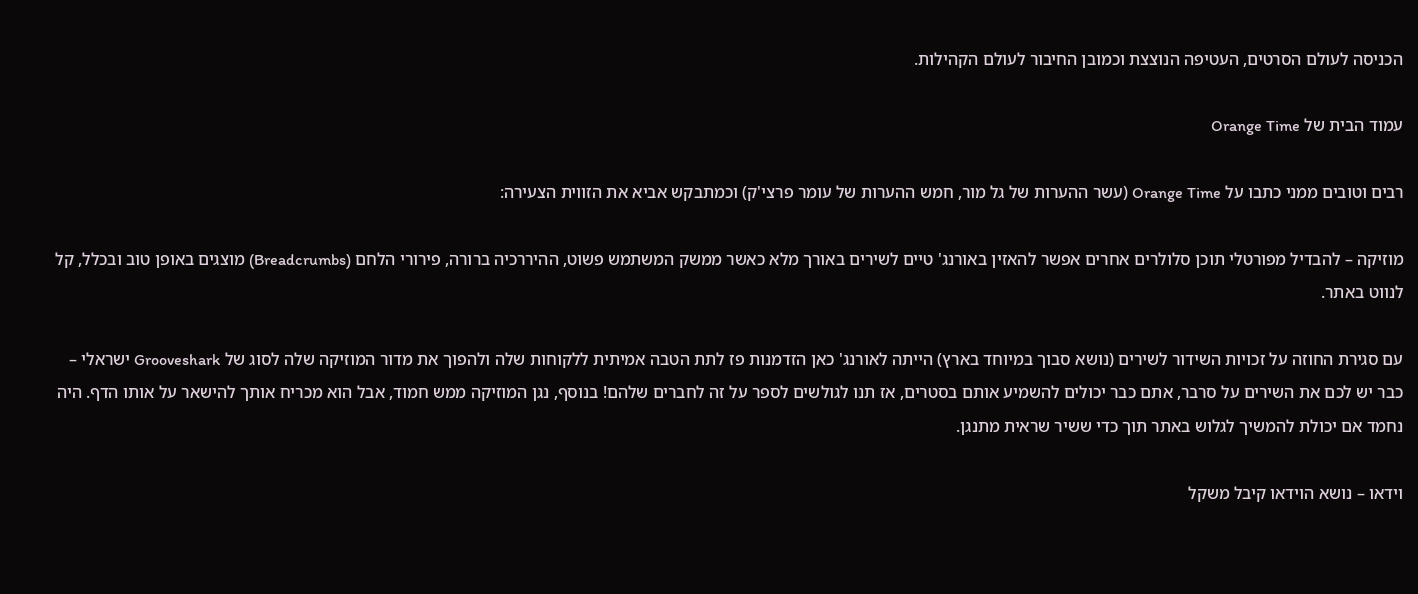הכניסה לעולם הסרטים, העטיפה הנוצצת וכמובן החיבור לעולם הקהילות.

עמוד הבית של Orange Time

רבים וטובים ממני כתבו על Orange Time (עשר ההערות של גל מור, חמש ההערות של עומר פרצי'ק) וכמתבקש אביא את הזווית הצעירה:

מוזיקה – להבדיל מפורטלי תוכן סלולרים אחרים אפשר להאזין באורנג' טיים לשירים באורך מלא כאשר ממשק המשתמש פשוט, ההיררכיה ברורה, פירורי הלחם (Breadcrumbs) מוצגים באופן טוב ובכלל, קל לנווט באתר.

עם סגירת החוזה על זכויות השידור לשירים (נושא סבוך במיוחד בארץ) הייתה לאורנג' כאן הזדמנות פז לתת הטבה אמיתית ללקוחות שלה ולהפוך את מדור המוזיקה שלה לסוג של Grooveshark ישראלי – כבר יש לכם את השירים על סרבר, אתם כבר יכולים להשמיע אותם בסטרים, אז תנו לגולשים לספר על זה לחברים שלהם! בנוסף, נגן המוזיקה ממש חמוד, אבל הוא מכריח אותך להישאר על אותו הדף. היה נחמד אם יכולת להמשיך לגלוש באתר תוך כדי ששיר שראית מתנגן.

וידאו – נושא הוידאו קיבל משקל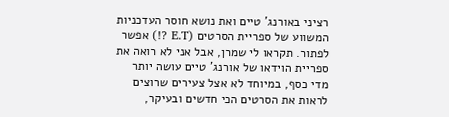רציני באורנג' טיים ואת נושא חוסר העדכניות המשווע של ספריית הסרטים (E.T ?!) אפשר לפתור. תקראו לי שמרן, אבל אני לא רואה את ספריית הוידאו של אורנג' טיים עושה יותר מדי כסף, במיוחד לא אצל צעירים שרוצים לראות את הסרטים הכי חדשים ובעיקר,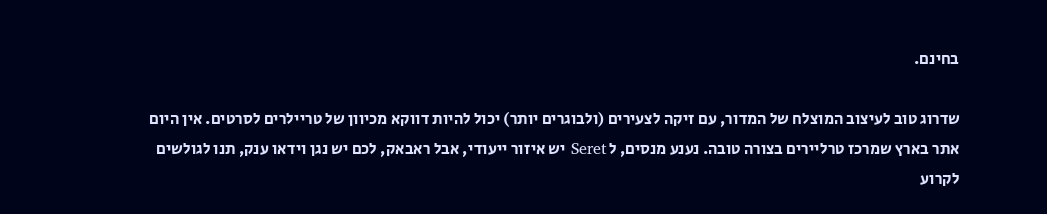בחינם.

שדרוג טוב לעיצוב המוצלח של המדור, עם זיקה לצעירים (ולבוגרים יותר) יכול להיות דווקא מכיוון של טריילרים לסרטים. אין היום אתר בארץ שמרכז טרליירים בצורה טובה. נענע מנסים, ל Seret יש איזור ייעודי, אבל ראבאק, לכם יש נגן וידאו ענק, תנו לגולשים לקרוע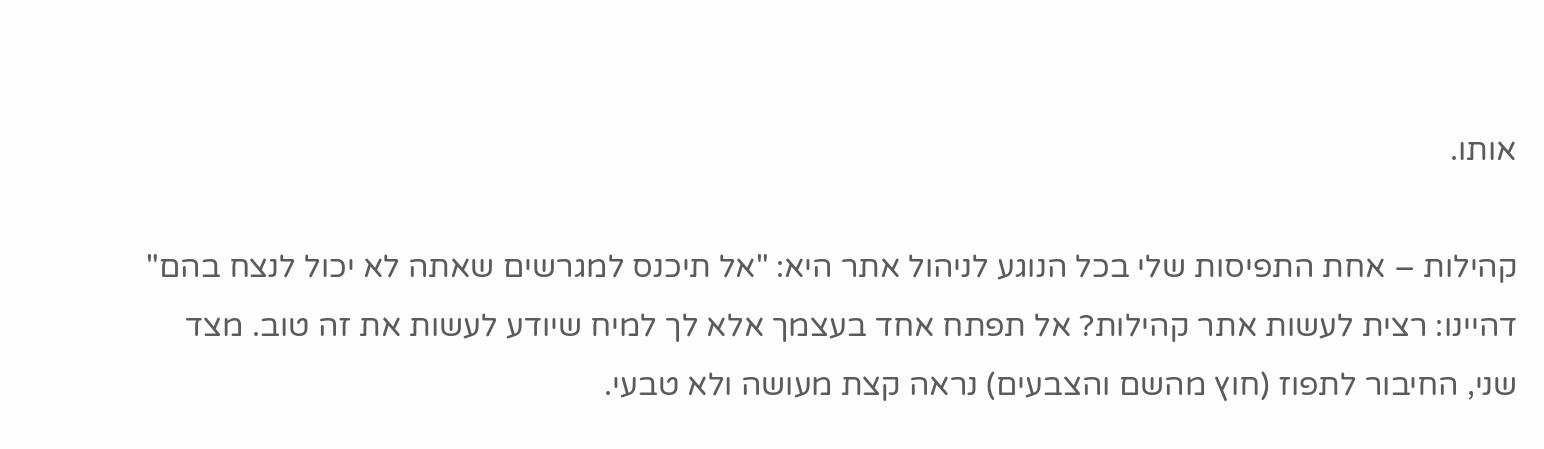אותו.

קהילות – אחת התפיסות שלי בכל הנוגע לניהול אתר היא: "אל תיכנס למגרשים שאתה לא יכול לנצח בהם" דהיינו: רצית לעשות אתר קהילות? אל תפתח אחד בעצמך אלא לך למיח שיודע לעשות את זה טוב. מצד שני, החיבור לתפוז (חוץ מהשם והצבעים) נראה קצת מעושה ולא טבעי.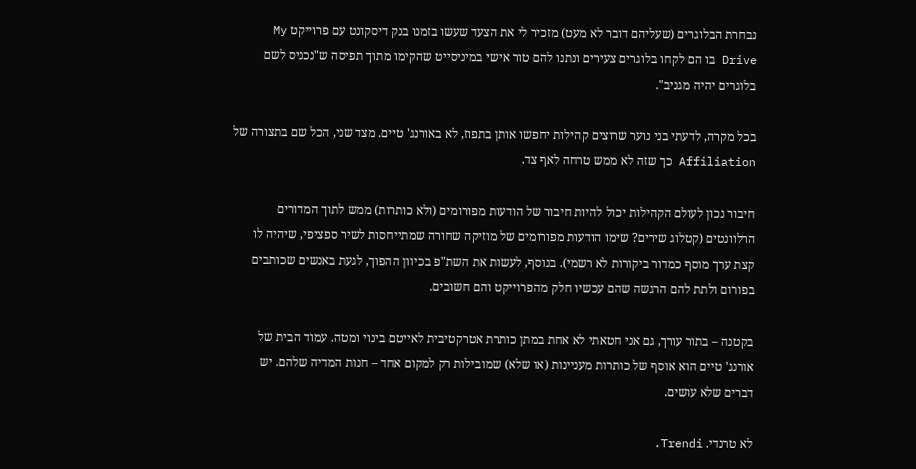נבחרת הבלוגרים (שעליהם דובר לא מעט) מזכיר לי את הצעד שעשו בזמנו בנק דיסקונט עם פרוייקט My Drive בו הם לקחו בלוגרים צעירים ונתנו להם טור אישי במיניסייט שהקימו מתוך תפיסה ש"נכניס לשם בלוגרים יהיה מגניב".

בכל מקרה, לדעתי בני נוער שרוצים קהילות יחפשו אותן בתפוז, לא באורנג' טיים. מצד שני, הכל שם בתצורה של Affiliation כך שזה לא ממש טרחה לאף צד.

חיבור נכון לעולם הקהילות יכול להיות חיבור של הודעות מפורומים (ולא כותרות) ממש לתוך המדורים הרלוונטים (קטלוג שירים? שימו הודעות מפורומים של מוזיקה שחורה שמתייחסות לשיר ספציפי, שיהיה לו קצת ערך מוסף כמדור ביקורות לא רשמי). בנוסף, לעשות את השת"פ בכיוון ההפוך, לגעת באנשים שכותבים בפורום ולתת להם הרגשה שהם עכשיו חלק מהפרוייקט והם חשובים.

בקטנה – בתור עורך, גם אני חטאתי לא אחת במתן כותרת אטרקטיבית לאייטם בינוי ומטה. עמוד הבית של אורנג' טיים הוא אוסף של כותרות מעניינות (או שלא) שמובילות רק למקום אחד – חנות המדיה שלהם. יש דברים שלא עושים.

לא טרנדי. Trendi.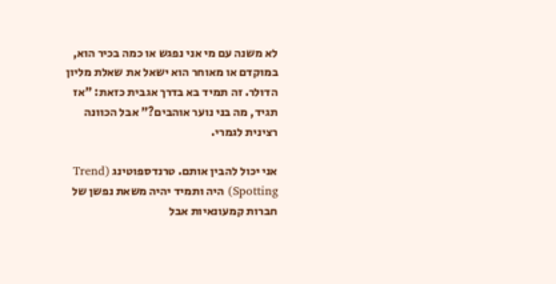לא משנה עם מי אני נפגש או כמה בכיר הוא, במוקדם או מאוחר הוא ישאל את שאלת מליון הדולר. זה תמיד בא בדרך אגבית כזאת: "אז תגיד, מה בני נוער אוהבים?" אבל הכוונה רצינית לגמרי.

אני יכול להבין אותם. טרנדספוטינג (Trend Spotting) היה ותמיד יהיה משאת נפשן של חברות קמעונאיות אבל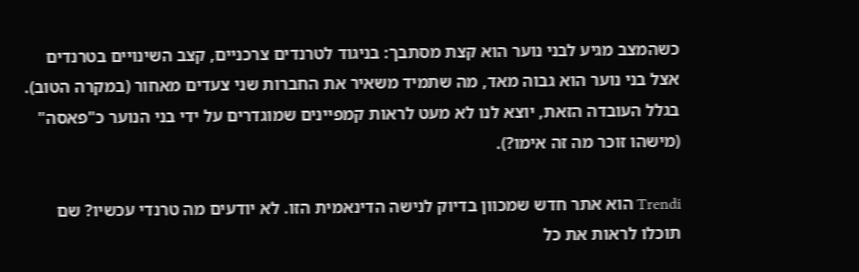כשהמצב מגיע לבני נוער הוא קצת מסתבך: בניגוד לטרנדים צרכניים, קצב השינויים בטרנדים אצל בני נוער הוא גבוה מאד, מה שתמיד משאיר את החברות שני צעדים מאחור (במקרה הטוב). בגלל העובדה הזאת, יוצא לנו לא מעט לראות קמפיינים שמוגדרים על ידי בני הנוער כ"פאסה" (מישהו זוכר מה זה אימו?).

Trendi הוא אתר חדש שמכוון בדיוק לנישה הדינאמית הזו. לא יודעים מה טרנדי עכשיו? שם תוכלו לראות את כל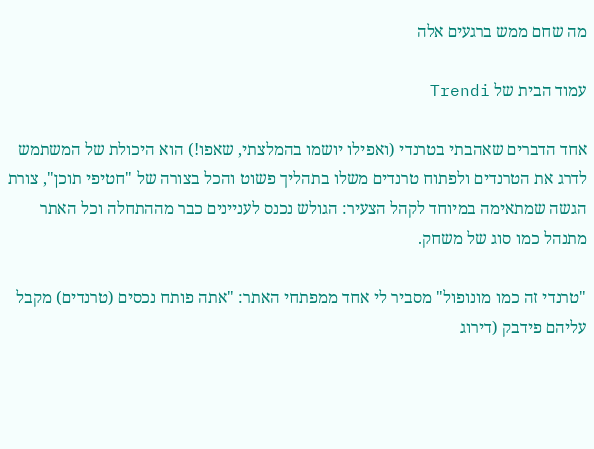מה שחם ממש ברגעים אלה

עמוד הבית של Trendi

אחד הדברים שאהבתי בטרנדי (ואפילו יושמו בהמלצתי, שאפו!) הוא היכולת של המשתמש לדרג את הטרנדים ולפתוח טרנדים משלו בתהליך פשוט והכל בצורה של "חטיפי תוכן", צורת הגשה שמתאימה במיוחד לקהל הצעיר: הגולש נכנס לעניינים כבר מההתחלה וכל האתר מתנהל כמו סוג של משחק.

"טרנדי זה כמו מונופול" מסביר לי אחד ממפתחי האתר: "אתה פותח נכסים (טרנדים) מקבל עליהם פידבק (דירוג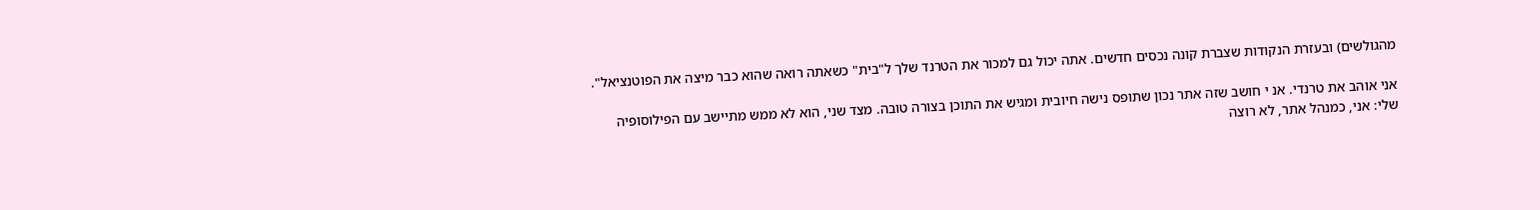מהגולשים) ובעזרת הנקודות שצברת קונה נכסים חדשים. אתה יכול גם למכור את הטרנד שלך ל"בית" כשאתה רואה שהוא כבר מיצה את הפוטנציאל".

אני אוהב את טרנדי. אנ י חושב שזה אתר נכון שתופס נישה חיובית ומגיש את התוכן בצורה טובה. מצד שני, הוא לא ממש מתיישב עם הפילוסופיה שלי: אני, כמנהל אתר, לא רוצה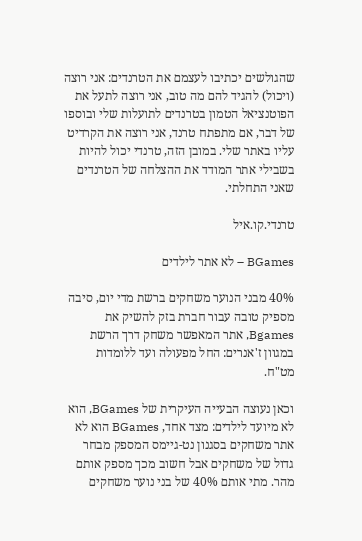שהגולשים יכתיבו לעצמם את הטרנדים: אני רוצה (ויכול) להגיד להם מה טוב, אני רוצה לתעל את הפוטנציאל הטמון בטרנדים לתועלות שלי ובוספו של דבר, אם מתפתח טרנד, אני רוצה את הקרדיט עליו באתר שלי. במובן הזה, טרנדי יכול להיות בשבילי אתר המודד את ההצלחה של הטרנדים שאני התחלתי.

טרנדי.קו.איל

BGames – לא אתר לילדים

40% מבני הנוער משחקים ברשת מדי יום, סיבה מספיק טובה עבור חברת בזק להשיק את Bgames, אתר המאפשר משחק דרך הרשת במגוון ז'אנרים: החל מפעולה ועד ללומדות מט"ח.

וכאן נעוצה הבעייה העיקרית של BGames, הוא לא מיועד לילדים: מצד אחד, BGames הוא לא אתר משחקים בסגנון נט-גיימס המספק מבחר גדול של משחקים אבל חשוב מכך מספק אותם מהר. מתי אותם 40% של בני נוער משחקים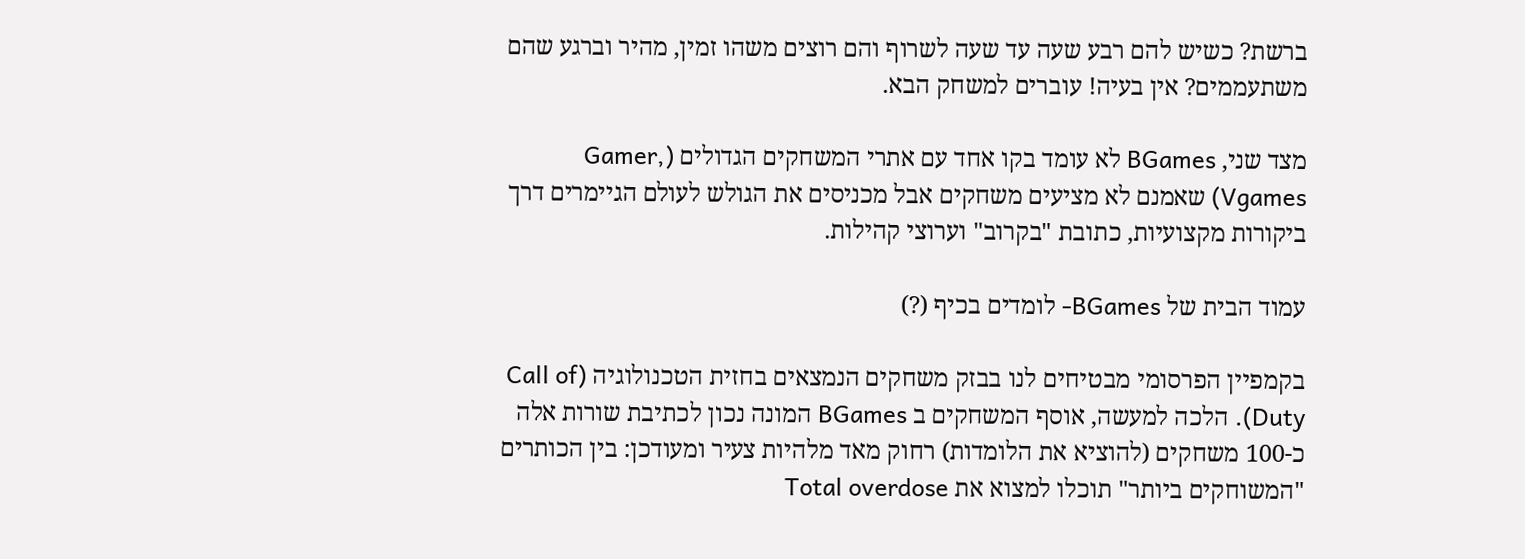ברשת? כשיש להם רבע שעה עד שעה לשרוף והם רוצים משהו זמין, מהיר וברגע שהם משתעממים? אין בעיה! עוברים למשחק הבא.

מצד שני, BGames לא עומד בקו אחד עם אתרי המשחקים הגדולים (Gamer, Vgames) שאמנם לא מציעים משחקים אבל מכניסים את הגולש לעולם הגיימרים דרך ביקורות מקצועיות, כתובת "בקרוב" וערוצי קהילות.

עמוד הבית של BGames- לומדים בכיף (?)

בקמפיין הפרסומי מבטיחים לנו בבזק משחקים הנמצאים בחזית הטכנולוגיה (Call of Duty). הלכה למעשה, אוסף המשחקים ב BGames המונה נכון לכתיבת שורות אלה כ-100 משחקים (להוציא את הלומדות) רחוק מאד מלהיות צעיר ומעודכן: בין הכותרים "המשוחקים ביותר" תוכלו למצוא את Total overdose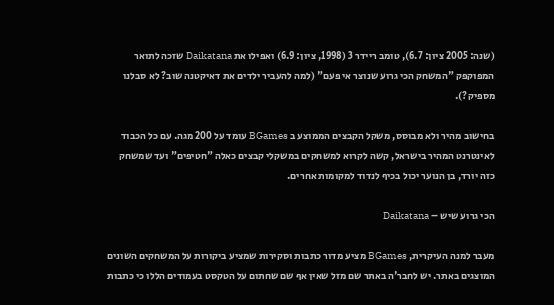(שנה: 2005 ציון: 6.7), טומב ריידר 3 (1998, ציון: 6.9) ואפילו את Daikatana שזכה לתואר המפוקפק "המשחק הכי גרוע שנוצר אי פעם" (למה להעביר ילדים את דאיקטנה שוב? לא סבלנו מספיק?).

בחישוב מהיר ולא מבוסס, משקל הקבצים הממוצע ב BGames עומד על 200 מגה. עם כל הכבוד לאינטרנט המהיר בישראל, קשה לקרוא למשחקים במשקלי קבצים כאלה "חטיפים" ועד שמשחק כזה יורד, בן הנוער יכול בכיף לנדוד למקומות אחרים.

הכי גרוע שיש – Daikatana

מעבר למנה העיקרית, BGames מציע מדור כתבות וסקירות שמציע ביקורות על המשחקים השונים המוצגים באתר. יש לחבר'ה באתר שם מזל שאין אף שם שחתום על הטקסט בעמודים הללו כי כתבות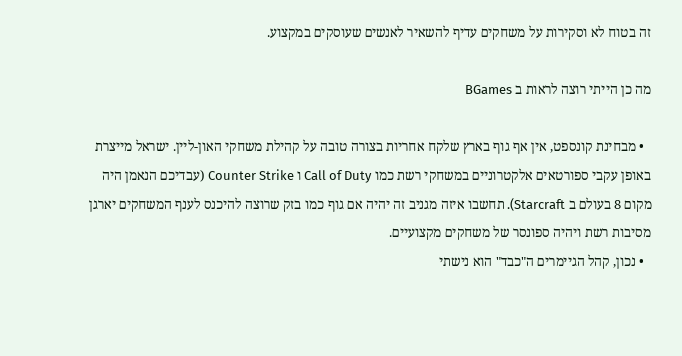זה בטוח לא וסקירות על משחקים עדיף להשאיר לאנשים שעוסקים במקצוע.

מה כן הייתי רוצה לראות ב BGames

  • מבחינת קונספט, אין אף גוף בארץ שלקח אחריות בצורה טובה על קהילת משחקי האון-ליין. ישראל מייצרת באופן עקבי ספורטאים אלקטרוניים במשחקי רשת כמו Call of Duty ו Counter Strike (עבדיכם הנאמן היה מקום 8 בעולם ב Starcraft). תחשבו איזה מגניב זה יהיה אם גוף כמו בזק שרוצה להיכנס לענף המשחקים יארגן מסיבות רשת ויהיה ספונסר של משחקים מקצועיים.
  • נכון, קהל הגיימרים ה"כבד" הוא נישתי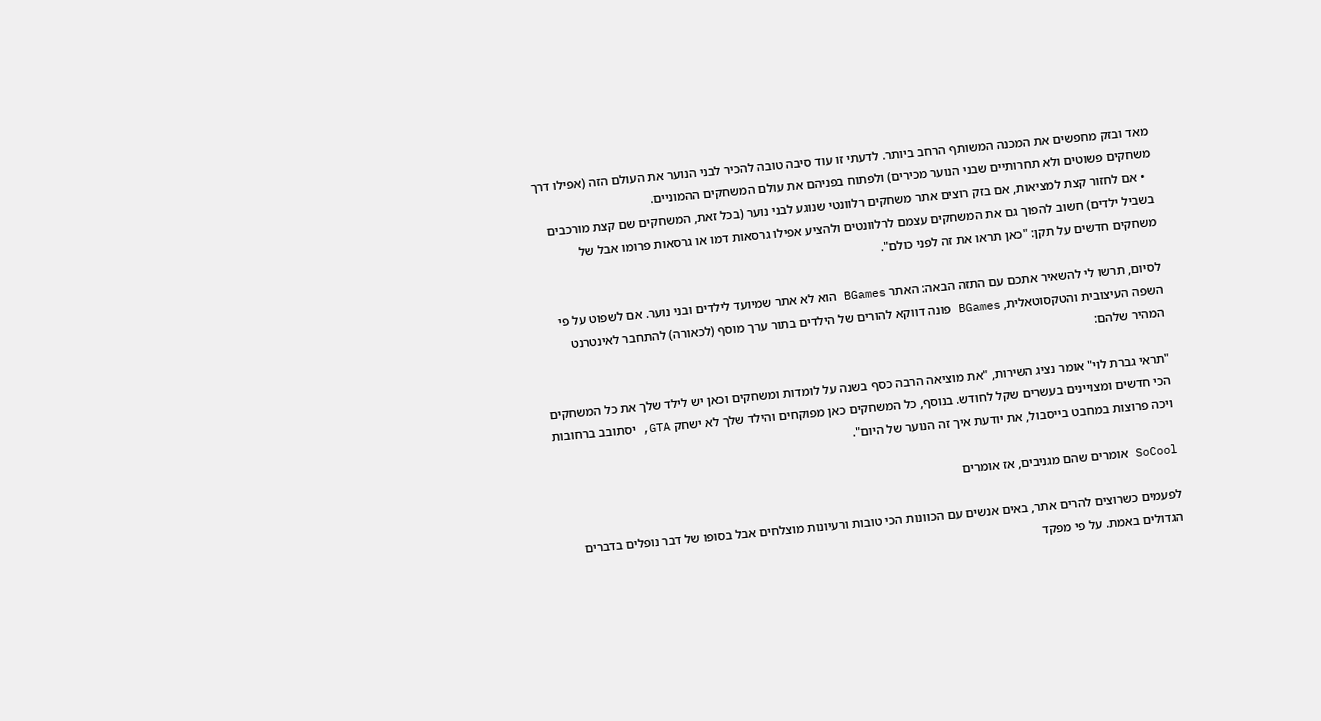מאד ובזק מחפשים את המכנה המשותף הרחב ביותר. לדעתי זו עוד סיבה טובה להכיר לבני הנוער את העולם הזה (אפילו דרך משחקים פשוטים ולא תחרותיים שבני הנוער מכירים) ולפתוח בפניהם את עולם המשחקים ההמוניים.
  • אם לחזור קצת למציאות, אם בזק רוצים אתר משחקים רלוונטי שנוגע לבני נוער (בכל זאת, המשחקים שם קצת מורכבים בשביל ילדים) חשוב להפוך גם את המשחקים עצמם לרלוונטים ולהציע אפילו גרסאות דמו או גרסאות פרומו אבל של משחקים חדשים על תקן: "כאן תראו את זה לפני כולם".

לסיום, תרשו לי להשאיר אתכם עם התזה הבאה: האתר BGames הוא לא אתר שמיועד לילדים ובני נוער. אם לשפוט על פי השפה העיצובית והטקסוטאלית, BGames פונה דווקא להורים של הילדים בתור ערך מוסף (לכאורה) להתחבר לאינטרנט המהיר שלהם:

"תראי גברת לוי" אומר נציג השירות, "את מוציאה הרבה כסף בשנה על לומדות ומשחקים וכאן יש לילד שלך את כל המשחקים הכי חדשים ומצויינים בעשרים שקל לחודש. בנוסף, כל המשחקים כאן מפוקחים והילד שלך לא ישחק GTA, יסתובב ברחובות ויכה פרוצות במחבט בייסבול, את יודעת איך זה הנוער של היום".

SoCool אומרים שהם מגניבים, אז אומרים

לפעמים כשרוצים להרים אתר, באים אנשים עם הכוונות הכי טובות ורעיונות מוצלחים אבל בסופו של דבר נופלים בדברים הגדולים באמת. על פי מפקד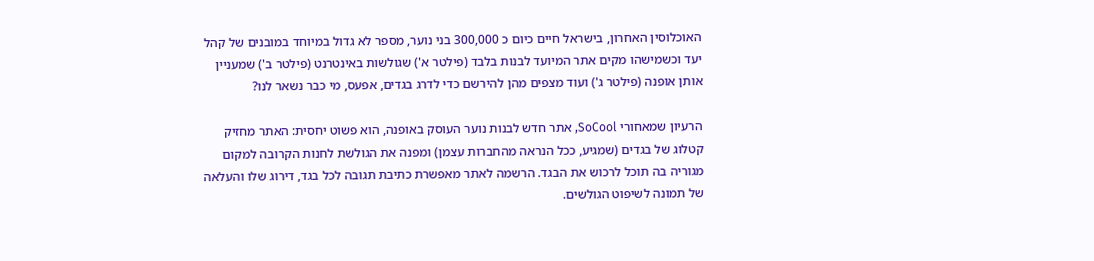האוכלוסין האחרון, בישראל חיים כיום כ 300,000 בני נוער, מספר לא גדול במיוחד במובנים של קהל יעד וכשמישהו מקים אתר המיועד לבנות בלבד (פילטר א') שגולשות באינטרנט (פילטר ב') שמעניין אותן אופנה (פילטר ג') ועוד מצפים מהן להירשם כדי לדרג בגדים, אפעס, מי כבר נשאר לנו?

הרעיון שמאחורי SoCool, אתר חדש לבנות נוער העוסק באופנה, הוא פשוט יחסית: האתר מחזיק קטלוג של בגדים (שמגיע, ככל הנראה מהחברות עצמן) ומפנה את הגולשת לחנות הקרובה למקום מגוריה בה תוכל לרכוש את הבגד. הרשמה לאתר מאפשרת כתיבת תגובה לכל בגד, דירוג שלו והעלאה של תמונה לשיפוט הגולשים.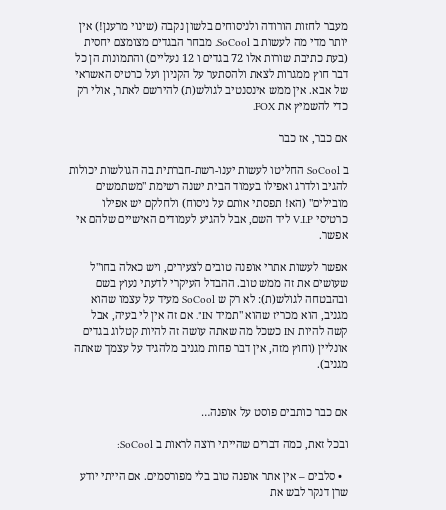מעבר לחזות הורודה ולניסוחים בלשון נקבה (שינוי מרענן!) אין יותר מדי מה לעשות ב SoCool. מבחר הבגדים מצומצם יחסית (בעת כתיבת שורות אלו 72 בגדים ו 12 נעליים) והתמונות הן כל דבר חוץ ממגרות לצאת ולהסתער על הקניון ועל כרטיס האשראי של אבא. אין ממש אינסנטיב לגולש(ת) להירשם לאתר, אולי רק כדי להשמיץ את FOX.

אם כבר, אז כבר

ב SoCool החליטו לעשות יענו-רשת-חברתית בה הגולשות יכולות להגיב ולדרג ואפילו בעמוד הבית ישנה רשימת "משתמשים מובילים" (הא! תפסתי אותם על ניסוח) ולחלקם יש אפילו כרטיסי V.I.P ליד השם, אבל להגיע לעמודים האישיים שלהם אי אפשר.

אפשר לעשות אתרי אופנה טובים לצעירים, ויש כאלה בחו"ל שעושים את זה ממש טוב. ההבדל העיקרי לדעתי נעוץ בשם ובהבטחה לגולש(ת): לא רק ש SoCool מעיד על עצמו שהוא מגניב, הוא מכריז שהוא "תמיד IN". אם זה אין לי בעיה, אבל קשה להיות IN כשכל מה שאתה עושה זה להיות קטלוג בגדים אונליין (וחוץ מזה, אין דבר פחות מגניב מלהגיד על עצמך שאתה מגניב).


אם כבר כותבים פוסט על אופנה…

ובכל זאת, כמה דברים שהייתי רוצה לראות ב SoCool:

  • סלבים – אין אתר אופנה טוב בלי מפורסמים. אם הייתי יודע שרן דנקר לבש את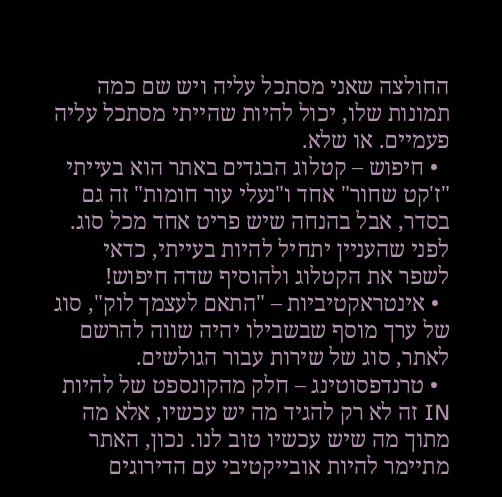החולצה שאני מסתכל עליה ויש שם כמה תמונות שלו, יכול להיות שהייתי מסתכל עליה פעמיים. או שלא.
  • חיפוש – קטלוג הבגדים באתר הוא בעייתי "ז'קט שחור" אחד ו"נעלי עור חומות" זה גם בסדר, אבל בהנחה שיש פריט אחד מכל סוג. לפני שהעניין יתחיל להיות בעייתי, כדאי לשפר את הקטלוג ולהוסיף שדה חיפוש!
  • אינטראקטיביות – "התאם לעצמך לוק", סוג של ערך מוסף שבשבילו יהיה שווה להרשם לאתר, סוג של שירות עבור הגולשים.
  • טרנדפסוטינג – חלק מהקונספט של להיות IN זה לא רק להגיד מה יש עכשיו, אלא מה מתוך מה שיש עכשיו טוב לנו. נכון, האתר מתיימר להיות אובייקטיבי עם הדירוגים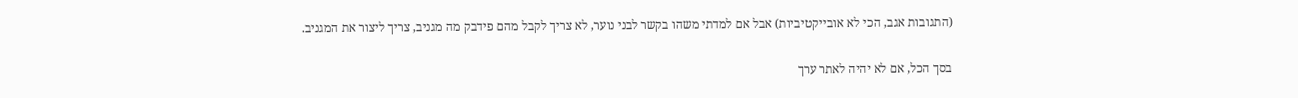(התגובות אגב, הכי לא אובייקטיביות) אבל אם למדתי משהו בקשר לבני נוער, לא צריך לקבל מהם פידבק מה מגניב, צריך ליצור את המגניב.

בסך הכל, אם לא יהיה לאתר ערך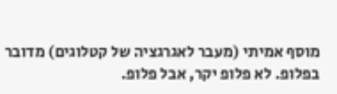מוסף אמיתי (מעבר לאגרגציה של קטלוגים) מדובר בפלופ. לא פלופ יקר, אבל פלופ.